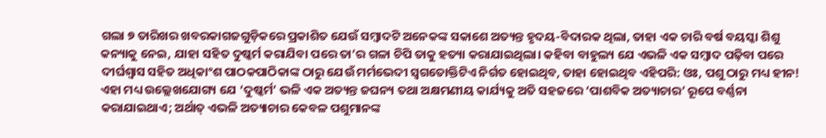ଗଲା ୭ ତାରିଖର ଖବରକାଗଜଗୁଡ଼ିକରେ ପ୍ରକାଶିତ ଯେଉଁ ସମ୍ବାଦଟି ଅନେକଙ୍କ ସକାଶେ ଅତ୍ୟନ୍ତ ହୃଦୟ-ବିଦାରକ ଥିଲା, ତାହା ଏକ ଚାରି ବର୍ଷ ବୟସ୍କା ଶିଶୁ କନ୍ୟାକୁ ନେଇ, ଯାହା ସହିତ ଦୁଷ୍କର୍ମ କରାଯିବା ପରେ ତା’ର ଗଳା ଚିପି ତାକୁ ହତ୍ୟା କରାଯାଇଥିଲା। କହିବା ବାହୁଲ୍ୟ ଯେ ଏଭଳି ଏକ ସମ୍ବାଦ ପଢ଼ିବା ପରେ ଦୀର୍ଘଶ୍ବାସ ସହିତ ଅଧିକାଂଶ ପାଠକପାଠିକାଙ୍କ ଠାରୁ ଯେଉଁ ମର୍ମଭେଦୀ ସ୍ବଗତୋକ୍ତିଟିଏ ନିର୍ଗତ ହୋଇଥିବ, ତାହା ହୋଇଥିବ ଏହିପରି: ଓଃ, ପଶୁ ଠାରୁ ମଧ୍ୟ ହୀନ! ଏହା ମଧ୍ୟ ଉଲ୍ଲେଖଯୋଗ୍ୟ ଯେ ‘ଦୁଷ୍କର୍ମ’ ଭଳି ଏକ ଅତ୍ୟନ୍ତ ଜଘନ୍ୟ ତଥା ଅକ୍ଷମଣୀୟ କାର୍ଯ୍ୟକୁ ଅତି ସହଜରେ ‘ପାଶବିକ ଅତ୍ୟାଚାର’ ରୂପେ ବର୍ଣ୍ଣନା କରାଯାଇଥାଏ; ଅର୍ଥାତ୍ ଏଭଳି ଅତ୍ୟାଚାର କେବଳ ପଶୁମାନଙ୍କ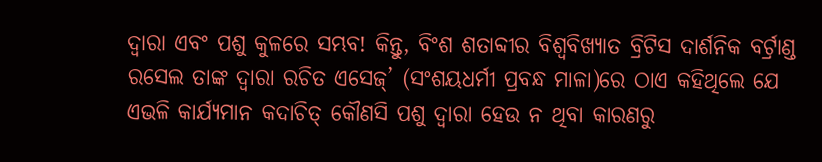ଦ୍ବାରା ଏବଂ ପଶୁ କୁଳରେ ସମ୍ଭବ! କିନ୍ତୁ, ବିଂଶ ଶତାବ୍ଦୀର ବିଶ୍ବବିଖ୍ୟାତ ବ୍ରିଟିସ ଦାର୍ଶନିକ ବର୍ଟ୍ରାଣ୍ଡ ରସେଲ ତାଙ୍କ ଦ୍ବାରା ରଚିତ ଏସେଜ୍’ (ସଂଶୟଧର୍ମୀ ପ୍ରବନ୍ଧ ମାଳା)ରେ ଠାଏ କହିଥିଲେ ଯେ ଏଭଳି କାର୍ଯ୍ୟମାନ କଦାଚିତ୍ କୌଣସି ପଶୁ ଦ୍ବାରା ହେଉ ନ ଥିବା କାରଣରୁ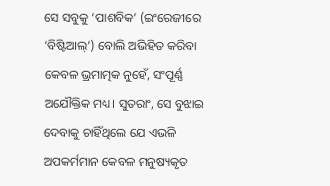ସେ ସବୁକୁ ‘ପାଶବିକ’ (ଇଂରେଜୀରେ ‘ବିଷ୍ଟିଆଲ୍’) ବୋଲି ଅଭିହିତ କରିବା କେବଳ ଭ୍ରମାତ୍ମକ ନୁହେଁ, ସଂପୂର୍ଣ୍ଣ ଅଯୌକ୍ତିକ ମଧ୍ୟ। ସୁତରାଂ, ସେ ବୁଝାଇ ଦେବାକୁ ଚାହିଁଥିଲେ ଯେ ଏଭଳି ଅପକର୍ମମାନ କେବଳ ମନୁଷ୍ୟକୃତ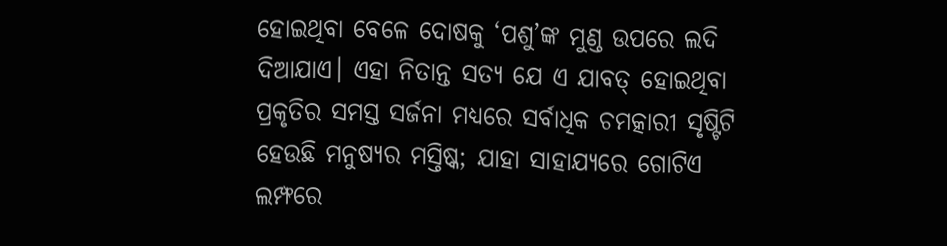ହୋଇଥିବା ବେଳେ ଦୋଷକୁ ‘ପଶୁ’ଙ୍କ ମୁଣ୍ଡ ଉପରେ ଲଦି ଦିଆଯାଏ। ଏହା ନିତାନ୍ତ ସତ୍ୟ ଯେ ଏ ଯାବତ୍ ହୋଇଥିବା ପ୍ରକୃତିର ସମସ୍ତ ସର୍ଜନା ମଧ୍ୟରେ ସର୍ବାଧିକ ଚମତ୍କାରୀ ସୃଷ୍ଟିଟି ହେଉଛି ମନୁଷ୍ୟର ମସ୍ତିଷ୍କ; ଯାହା ସାହାଯ୍ୟରେ ଗୋଟିଏ ଲମ୍ଫରେ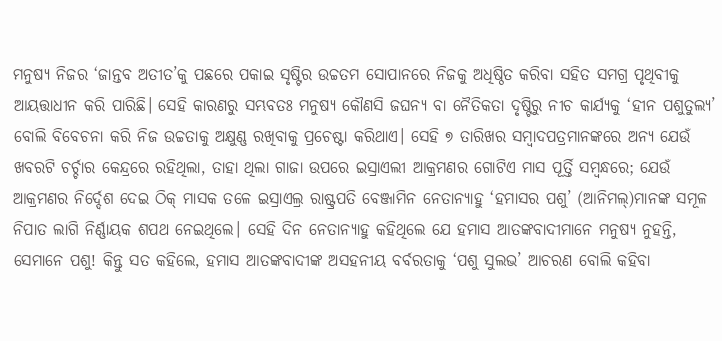ମନୁଷ୍ୟ ନିଜର ‘ଜାନ୍ତବ ଅତୀତ’କୁ ପଛରେ ପକାଇ ସୃଷ୍ଟିର ଉଚ୍ଚତମ ସୋପାନରେ ନିଜକୁ ଅଧିଷ୍ଠିତ କରିବା ସହିତ ସମଗ୍ର ପୃଥିବୀକୁ ଆୟତ୍ତାଧୀନ କରି ପାରିଛି। ସେହି କାରଣରୁ ସମ୍ଭବତଃ ମନୁଷ୍ୟ କୌଣସି ଜଘନ୍ୟ ବା ନୈତିକତା ଦୃଷ୍ଟିରୁ ନୀଚ କାର୍ଯ୍ୟକୁ ‘ହୀନ ପଶୁତୁଲ୍ୟ’ ବୋଲି ବିବେଚନା କରି ନିଜ ଉଚ୍ଚତାକୁ ଅକ୍ଷୁଣ୍ଣ ରଖିବାକୁ ପ୍ରଚେଷ୍ଟା କରିଥାଏ। ସେହି ୭ ତାରିଖର ସମ୍ବାଦପତ୍ରମାନଙ୍କରେ ଅନ୍ୟ ଯେଉଁ ଖବରଟି ଚର୍ଚ୍ଚାର କେନ୍ଦ୍ରରେ ରହିଥିଲା, ତାହା ଥିଲା ଗାଜା ଉପରେ ଇସ୍ରାଏଲୀ ଆକ୍ରମଣର ଗୋଟିଏ ମାସ ପୂର୍ତ୍ତି ସମ୍ବନ୍ଧରେ; ଯେଉଁ ଆକ୍ରମଣର ନିର୍ଦ୍ଦେଶ ଦେଇ ଠିକ୍ ମାସକ ତଳେ ଇସ୍ରାଏଲ୍ର ରାଷ୍ଟ୍ରପତି ବେଞ୍ଜାମିନ ନେତାନ୍ୟାହୁ ‘ହମାସର ପଶୁ’ (ଆନିମଲ୍)ମାନଙ୍କ ସମୂଳ ନିପାତ ଲାଗି ନିର୍ଣ୍ଣାୟକ ଶପଥ ନେଇଥିଲେ। ସେହି ଦିନ ନେତାନ୍ୟାହୁ କହିଥିଲେ ଯେ ହମାସ ଆତଙ୍କବାଦୀମାନେ ମନୁଷ୍ୟ ନୁହନ୍ତି, ସେମାନେ ପଶୁ! କିନ୍ତୁ ସତ କହିଲେ, ହମାସ ଆତଙ୍କବାଦୀଙ୍କ ଅସହନୀୟ ବର୍ବରତାକୁ ‘ପଶୁ ସୁଲଭ’ ଆଚରଣ ବୋଲି କହିବା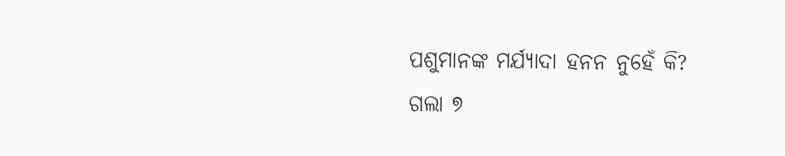ପଶୁମାନଙ୍କ ମର୍ଯ୍ୟାଦା ହନନ ନୁହେଁ କି?
ଗଲା ୭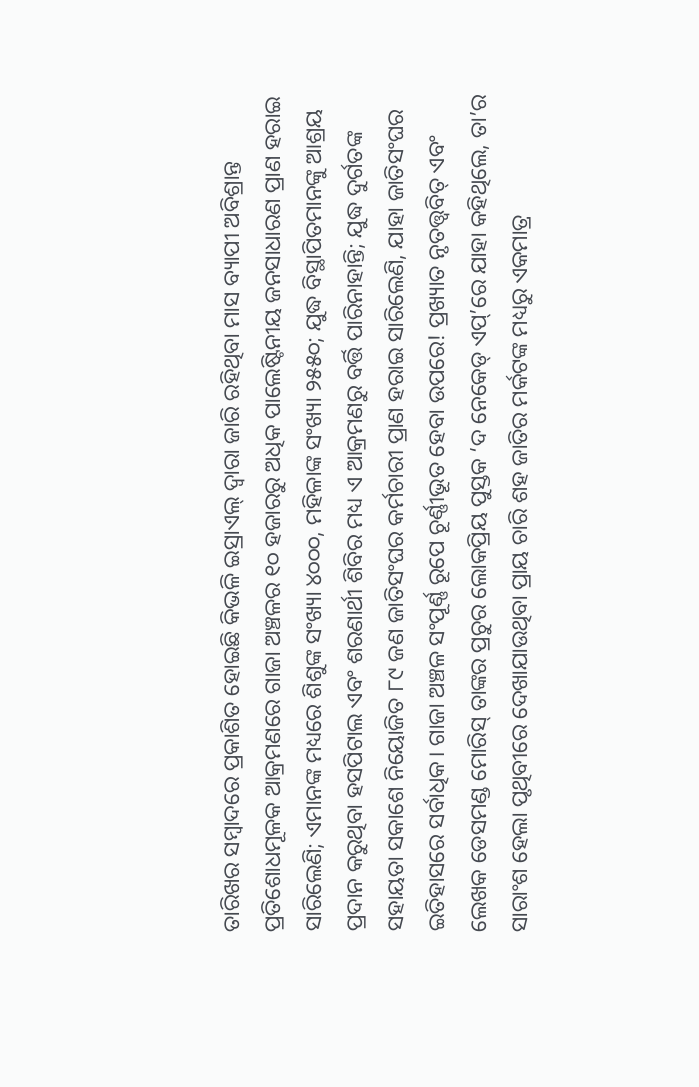ତାରିଖର ସମ୍ବାଦରେ ପ୍ରକାଶିତ ହୋଇଛି କିଭଳି ଇସ୍ରାଏଲ୍ ଦ୍ବାରା ଜାରି ରହିଥିବା ମାସ ବ୍ୟାପୀ ଅବିଶ୍ରାନ୍ତ ପ୍ରତିଶୋଧମୂଳକ ଆକ୍ରମଣରେ ଗାଜା ଅଞ୍ଚଳର ୧୦ ହଜାରରୁ ଅଧିକ ପାଲେଷ୍ଟିନୀୟ ଜନସାଧାରଣ ପ୍ରାଣ ହରାଇ ସାରିଲେଣି; ଏମାନଙ୍କ ମଧ୍ୟରେ ଶିଶୁଙ୍କ ସଂଖ୍ୟା ୪୦୦୦, ମହିଳାଙ୍କ ସଂଖ୍ୟା ୨୫୫୦; ଯୁଦ୍ଧ ବିସ୍ଥାପିତମାନଙ୍କୁ ଆଶ୍ରୟ ପ୍ରଦାନ କରୁଥିବା ହସପିଟାଲ ଏବଂ ଶରଣାର୍ଥୀ ଶିବିର ମଧ୍ୟ ଏ ଆକ୍ରମଣରୁ ବର୍ତ୍ତି ପାରିନାହାନ୍ତି; ଯୁଦ୍ଧ ଦୁର୍ଗତଙ୍କ ସହାୟତା ସକାଶେ ନିୟୋଜିତ ୮୯ ଜଣ ଜାତିସଂଘର କର୍ମଚାରୀ ପ୍ରାଣ ହରାଇ ସାରିଲେଣି, ଯାହା ଜାତିସଂଘର ଇତିହାସରେ ସର୍ବାଧିକ। ଗାଜା ଅଞ୍ଚଳ ସଂପୂର୍ଣ୍ଣ ରୂପେ ଚୂର୍ଣ୍ଣୀଭୂତ ହେବା ଉପରେ! ପ୍ରଖ୍ୟାତ ନୃତତ୍ତ୍ବବିତ୍ ଏବଂ ଲେଖକ ଡେସମଣ୍ଡ ମୋରିସ୍ ତାଙ୍କର ପ୍ରଚୁର ଲୋକପ୍ରିୟ ପୁସ୍ତକ ‘ଦ ନେକେଡ୍ ଏପ୍’ରେ ଯାହା କହିଥିଲେ, ତା’ର ସାରାଂଶ ହେଲା ପୃଥିବୀରେ ଦେଖାଯାଉଥିବା ପ୍ରାୟ ଚାରି ଶହ ଜାତିର ମର୍କଟଙ୍କ ମଧ୍ୟରୁ ଏକମାତ୍ର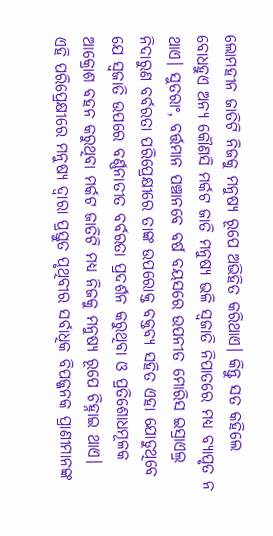ଲୋମହୀନ ଜାତିଟି ନିଜକୁ ମନୁଷ୍ୟ ରୂପେ ଅଭିହିତ କରିଥାଏ। କିନ୍ତୁ ସତ କହିଲେ ବୋଧହୁଏ ଅନ୍ୟ କୌଣସି ମର୍କଟ ଜାତି ମନୁଷ୍ୟ ଭଳି ସ୍ବଜାତି ନିପାତରେ ମଧ୍ୟ ବ୍ୟାପୃତ ନ ଥାଏ। ସୁତରାଂ, ବର୍ତ୍ତମାନ ପଞ୍ଚାନବେ ବର୍ଷ ବୟସରେ ଉପନୀତ ମୋରିସ ଇସ୍ରାଏଲ୍ର ନିଦାରୁଣ ବର୍ବରତା ପରିପ୍ରେକ୍ଷୀରେ ତାଙ୍କ ଉପରୋକ୍ତ ବକ୍ତବ୍ୟ ସହିତ ଏହା ଯୋଡୁଥିବେ ଯେ ସ୍ବଜାତି ଉପରେ ବର୍ଣ୍ଣନାତୀତ ବର୍ବରତା ପ୍ରଦର୍ଶନ କରୁଥିବା ଓ ପ୍ରତିଶୋଧମୂଳକ ଆକ୍ରୋଶ ବହନ କରୁଥିବା ମର୍କଟ ଜାତିଟି ମଧ୍ୟ ନିଜକୁ ମନୁଷ୍ୟ ରୂପେ ଚିହ୍ନାଇ ଥାଏ।
ଏହି ପରିପ୍ରେକ୍ଷୀରେ ମନୁଷ୍ୟ ଦ୍ବାରା ପ୍ରସ୍ତୁତ ପୃଥିବୀର ସର୍ବାଧିକ ବିପଜ୍ଜନକ ପ୍ରାଣୀମାନଙ୍କ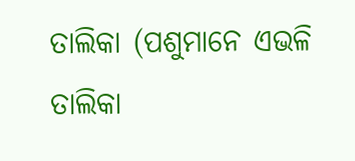ତାଲିକା (ପଶୁମାନେ ଏଭଳି ତାଲିକା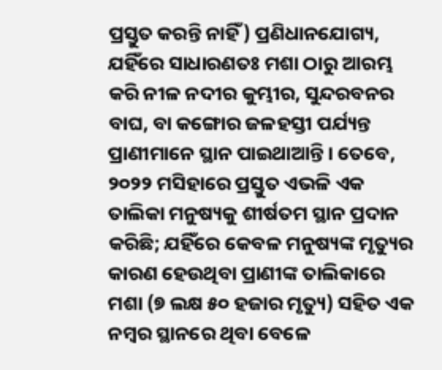ପ୍ରସ୍ତୁତ କରନ୍ତି ନାହିଁ) ପ୍ରଣିଧାନଯୋଗ୍ୟ, ଯହିଁରେ ସାଧାରଣତଃ ମଶା ଠାରୁ ଆରମ୍ଭ କରି ନୀଳ ନଦୀର କୁମ୍ଭୀର, ସୁନ୍ଦରବନର ବାଘ, ବା କଙ୍ଗୋର ଜଳହସ୍ତୀ ପର୍ଯ୍ୟନ୍ତ ପ୍ରାଣୀମାନେ ସ୍ଥାନ ପାଇଥାଆନ୍ତି। ତେବେ, ୨୦୨୨ ମସିହାରେ ପ୍ରସ୍ତୁତ ଏଭଳି ଏକ ତାଲିକା ମନୁଷ୍ୟକୁ ଶୀର୍ଷତମ ସ୍ଥାନ ପ୍ରଦାନ କରିଛି; ଯହିଁରେ କେବଳ ମନୁଷ୍ୟଙ୍କ ମୃତ୍ୟୁର କାରଣ ହେଉଥିବା ପ୍ରାଣୀଙ୍କ ତାଲିକାରେ ମଶା (୭ ଲକ୍ଷ ୫୦ ହଜାର ମୃତ୍ୟୁ) ସହିତ ଏକ ନମ୍ବର ସ୍ଥାନରେ ଥିବା ବେଳେ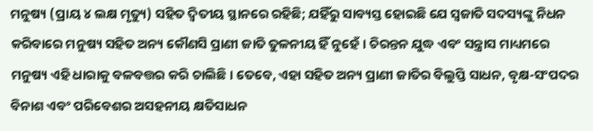ମନୁଷ୍ୟ (ପ୍ରାୟ ୪ ଲକ୍ଷ ମୃତ୍ୟୁ) ସହିତ ଦ୍ବିତୀୟ ସ୍ଥାନରେ ରହିଛି; ଯହିଁରୁ ସାବ୍ୟସ୍ତ ହୋଇଛି ଯେ ସ୍ବଜାତି ସଦସ୍ୟଙ୍କୁ ନିଧନ କରିବାରେ ମନୁଷ୍ୟ ସହିତ ଅନ୍ୟ କୌଣସି ପ୍ରାଣୀ ଜାତି ତୁଳନୀୟ ହିଁ ନୁହେଁ। ଚିରନ୍ତନ ଯୁଦ୍ଧ ଏବଂ ସନ୍ତ୍ରାସ ମାଧ୍ୟମରେ ମନୁଷ୍ୟ ଏହି ଧାରାକୁ ବଳବତ୍ତର କରି ଚାଲିଛି। ତେବେ, ଏହା ସହିତ ଅନ୍ୟ ପ୍ରାଣୀ ଜାତିର ବିଲୁପ୍ତି ସାଧନ, ବୃକ୍ଷ-ସଂପଦର ବିନାଶ ଏବଂ ପରିବେଶର ଅସହନୀୟ କ୍ଷତିସାଧନ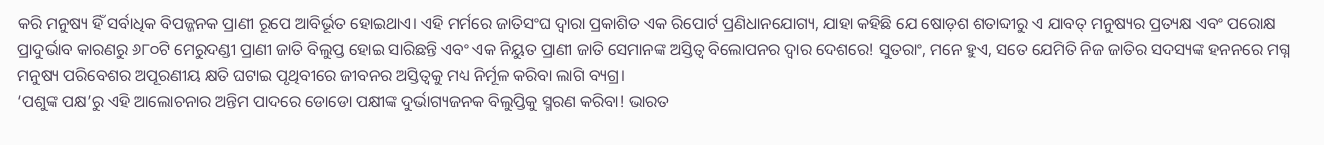କରି ମନୁଷ୍ୟ ହିଁ ସର୍ବାଧିକ ବିପଜ୍ଜନକ ପ୍ରାଣୀ ରୂପେ ଆବିର୍ଭୂତ ହୋଇଥାଏ। ଏହି ମର୍ମରେ ଜାତିସଂଘ ଦ୍ବାରା ପ୍ରକାଶିତ ଏକ ରିପୋର୍ଟ ପ୍ରଣିଧାନଯୋଗ୍ୟ, ଯାହା କହିଛି ଯେ ଷୋଡ଼ଶ ଶତାବ୍ଦୀରୁ ଏ ଯାବତ୍ ମନୁଷ୍ୟର ପ୍ରତ୍ୟକ୍ଷ ଏବଂ ପରୋକ୍ଷ ପ୍ରାଦୁର୍ଭାବ କାରଣରୁ ୬୮୦ଟି ମେରୁଦଣ୍ଡୀ ପ୍ରାଣୀ ଜାତି ବିଲୁପ୍ତ ହୋଇ ସାରିଛନ୍ତି ଏବଂ ଏକ ନିୟୁତ ପ୍ରାଣୀ ଜାତି ସେମାନଙ୍କ ଅସ୍ତିତ୍ବ ବିଲୋପନର ଦ୍ବାର ଦେଶରେ! ସୁତରାଂ, ମନେ ହୁଏ, ସତେ ଯେମିତି ନିଜ ଜାତିର ସଦସ୍ୟଙ୍କ ହନନରେ ମଗ୍ନ ମନୁଷ୍ୟ ପରିବେଶର ଅପୂରଣୀୟ କ୍ଷତି ଘଟାଇ ପୃଥିବୀରେ ଜୀବନର ଅସ୍ତିତ୍ବକୁ ମଧ୍ୟ ନିର୍ମୂଳ କରିବା ଲାଗି ବ୍ୟଗ୍ର।
‘ପଶୁଙ୍କ ପକ୍ଷ’ରୁ ଏହି ଆଲୋଚନାର ଅନ୍ତିମ ପାଦରେ ଡୋଡୋ ପକ୍ଷୀଙ୍କ ଦୁର୍ଭାଗ୍ୟଜନକ ବିଲୁପ୍ତିକୁ ସ୍ମରଣ କରିବା! ଭାରତ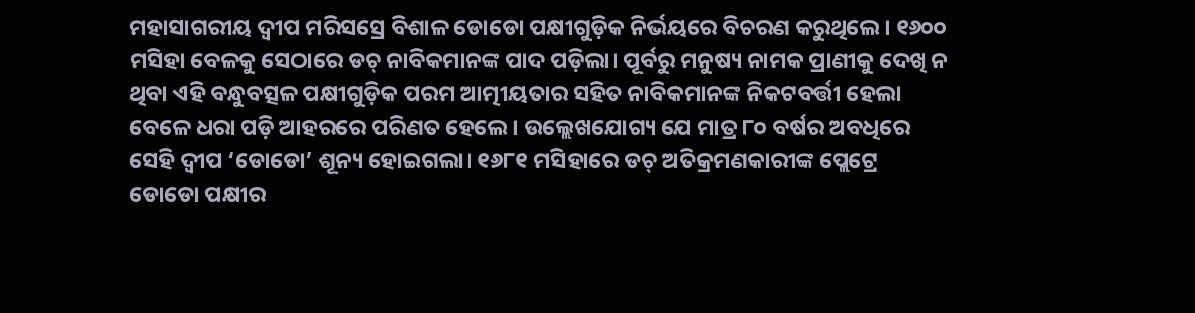ମହାସାଗରୀୟ ଦ୍ବୀପ ମରିସସ୍ରେ ବିଶାଳ ଡୋଡୋ ପକ୍ଷୀଗୁଡ଼ିକ ନିର୍ଭୟରେ ବିଚରଣ କରୁଥିଲେ। ୧୬୦୦ ମସିହା ବେଳକୁ ସେଠାରେ ଡଚ୍ ନାବିକମାନଙ୍କ ପାଦ ପଡ଼ିଲା। ପୂର୍ବରୁ ମନୁଷ୍ୟ ନାମକ ପ୍ରାଣୀକୁ ଦେଖି ନ ଥିବା ଏହି ବନ୍ଧୁବତ୍ସଳ ପକ୍ଷୀଗୁଡ଼ିକ ପରମ ଆତ୍ମୀୟତାର ସହିତ ନାବିକମାନଙ୍କ ନିକଟବର୍ତ୍ତୀ ହେଲା ବେଳେ ଧରା ପଡ଼ି ଆହରରେ ପରିଣତ ହେଲେ। ଉଲ୍ଲେଖଯୋଗ୍ୟ ଯେ ମାତ୍ର ୮୦ ବର୍ଷର ଅବଧିରେ ସେହି ଦ୍ବୀପ ‘ଡୋଡୋ’ ଶୂନ୍ୟ ହୋଇଗଲା। ୧୬୮୧ ମସିହାରେ ଡଚ୍ ଅତିକ୍ରମଣକାରୀଙ୍କ ପ୍ଲେଟ୍ରେ ଡୋଡୋ ପକ୍ଷୀର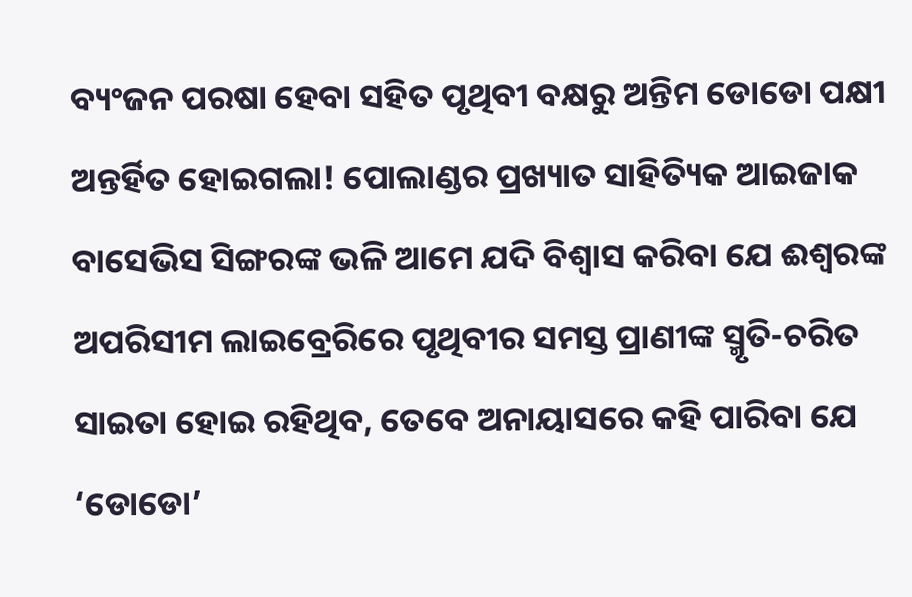ବ୍ୟଂଜନ ପରଷା ହେବା ସହିତ ପୃଥିବୀ ବକ୍ଷରୁ ଅନ୍ତିମ ଡୋଡୋ ପକ୍ଷୀ ଅନ୍ତର୍ହିତ ହୋଇଗଲା! ପୋଲାଣ୍ଡର ପ୍ରଖ୍ୟାତ ସାହିତ୍ୟିକ ଆଇଜାକ ବାସେଭିସ ସିଙ୍ଗରଙ୍କ ଭଳି ଆମେ ଯଦି ବିଶ୍ବାସ କରିବା ଯେ ଈଶ୍ବରଙ୍କ ଅପରିସୀମ ଲାଇବ୍ରେରିରେ ପୃଥିବୀର ସମସ୍ତ ପ୍ରାଣୀଙ୍କ ସ୍ମୃତି-ଚରିତ ସାଇତା ହୋଇ ରହିଥିବ, ତେବେ ଅନାୟାସରେ କହି ପାରିବା ଯେ ‘ଡୋଡୋ’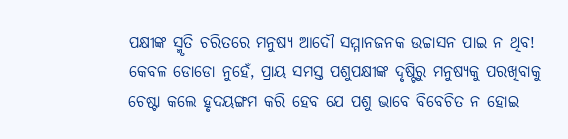ପକ୍ଷୀଙ୍କ ସ୍ମୃତି ଚରିତରେ ମନୁଷ୍ୟ ଆଦୌ ସମ୍ମାନଜନକ ଉଚ୍ଚାସନ ପାଇ ନ ଥିବ! କେବଳ ଡୋଡୋ ନୁହେଁ, ପ୍ରାୟ ସମସ୍ତ ପଶୁପକ୍ଷୀଙ୍କ ଦୃଷ୍ଟିରୁ ମନୁଷ୍ୟକୁ ପରଖିବାକୁ ଚେଷ୍ଟା କଲେ ହୃଦୟଙ୍ଗମ କରି ହେବ ଯେ ପଶୁ ଭାବେ ବିବେଚିତ ନ ହୋଇ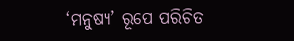‘ମନୁଷ୍ୟ’ ରୂପେ ପରିଚିତ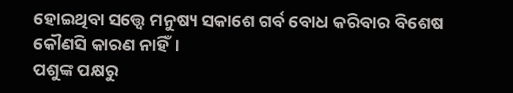ହୋଇଥିବା ସତ୍ତ୍ବେ ମନୁଷ୍ୟ ସକାଶେ ଗର୍ବ ବୋଧ କରିବାର ବିଶେଷ କୌଣସି କାରଣ ନାହିଁ।
ପଶୁଙ୍କ ପକ୍ଷରୁ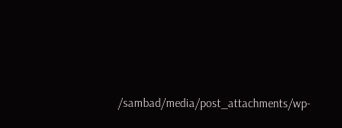/sambad/media/post_attachments/wp-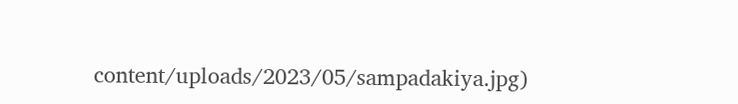content/uploads/2023/05/sampadakiya.jpg)